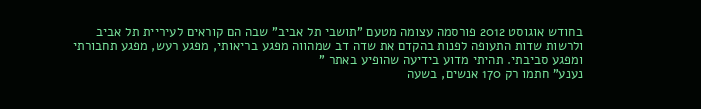בחודש אוגוסט 2012 פורסמה עצומה מטעם "תושבי תל אביב" שבה הם קוראים לעיריית תל אביב ולרשות שדות התעופה לפנות בהקדם את שדה דב שמהווה מפגע בריאותי, מפגע רעש, מפגע תחבורתי ומפגע סביבתי. תהיתי מדוע בידיעה שהופיע באתר "
נענע" חתמו רק 170 אנשים, בשעה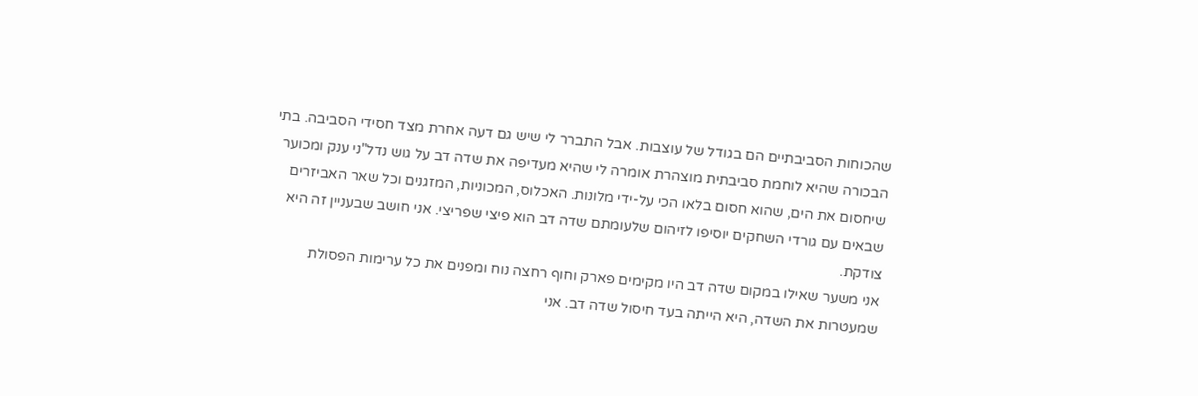שהכוחות הסביבתיים הם בגודל של עוצבות. אבל התברר לי שיש גם דעה אחרת מצד חסידי הסביבה. בתי הבכורה שהיא לוחמת סביבתית מוצהרת אומרה לי שהיא מעדיפה את שדה דב על גוש נדל"ני ענק ומכוער שיחסום את הים, שהוא חסום בלאו הכי על-ידי מלונות. האכלוס, המכוניות, המזגנים וכל שאר האביזרים שבאים עם גורדי השחקים יוסיפו לזיהום שלעומתם שדה דב הוא פיצי שפריצי. אני חושב שבעניין זה היא צודקת.
אני משער שאילו במקום שדה דב היו מקימים פארק וחוף רחצה נוח ומפנים את כל ערימות הפסולת שמעטרות את השדה, היא הייתה בעד חיסול שדה דב. אני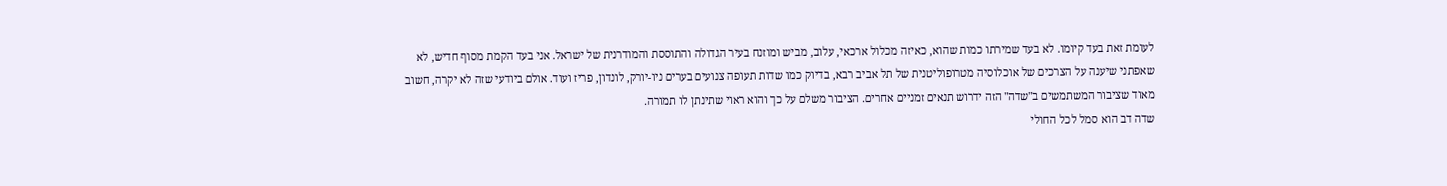לעומת זאת בעד קיומו. לא בעד שמירתו כמות שהוא, כאיזה מכלול ארכאי, עלוב, מביש ומוזנח בעיר הגדולה והתוססת והמודרנית של ישראל. אני בעד הקמת מסוף חדיש, לא שאפתני שיענה על הצרכים של אוכלוסיה מטרופוליטנית של תל אביב רבא, בדיוק כמו שדות תעופה צנועים בערים ניו-יורק, לונדון, פריז ועוד. אולם ביודעי שזה לא יקרה, חשוב מאוד שציבור המשתמשים ב"שדה" הזה ידרוש תנאים זמניים אחרים. הציבור משלם על כך והוא ראוי שתינתן לו תמורה.
שדה דב הוא סמל לכל החולי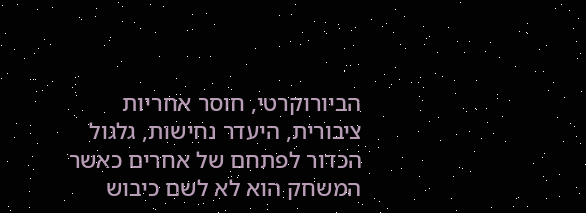הביורוקרטי, חוסר אחריות ציבורית, היעדר נחישות, גלגול הכדור לפתחם של אחרים כאשר המשחק הוא לא לשם כיבוש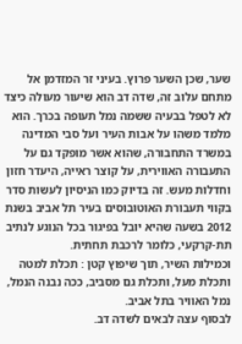שער, שכן השער פרוץ. בעיני זר המזדמן אל מתחם עלוב זה, שדה דב הוא שיעור מעולה כיצד לא לטפל בבעיה ששמה נמל תעופה בכרך. הוא מלמד משהו על אבות העיר ועל סבי המדינה במשרד התחבורה, שהוא אשר מופקד גם על התעבורה האווירית, על קוצר ראייה, היעדר חזון וחדלות מעש. זה בדיוק כמו הניסיון לעשות סדר בקווי תעבורת האוטובוסים בעיר תל אביב בשנת 2012 בשעה שהיא יובל בפיגור בכל הנוגע לנתיב תת-קרקעי, כלומר לרכבת תחתית.
וכמילות השיר, תוך שיפוץ קטן : תכלת למטה ותכלת מעל, ותכלת גם מסביב, ככה נבנה הנמל, נמל האוויר בתל אביב.
לבסוף עצה לבאים לשדה דב.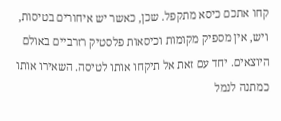קחו אתכם כיסא מתקפל. שכן, כאשר יש איחורים בטיסות, ויש, אין מספיק מקומות וכיסאות פלסטיק רזרביים באולם היוצאים. יחד עם זאת אל תיקחו אותו לטיסה. השאירו אותו כמתנה לנמל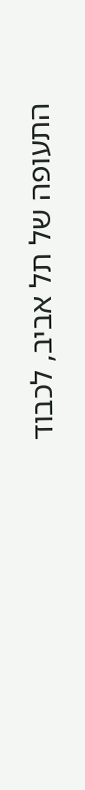התעופה של תל אביב, לכבוד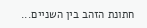חתונת הזהב בין השניים...